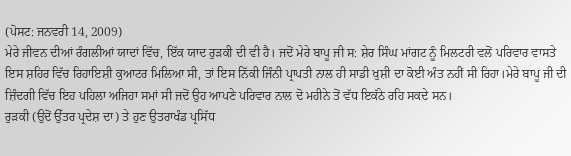(ਪੋਸਟ: ਜਨਵਰੀ 14, 2009)
ਮੇਰੇ ਜੀਵਨ ਦੀਆਂ ਰੰਗਲੀਆਂ ਯਾਦਾਂ ਵਿੱਚ, ਇੱਕ ਯਾਦ ਰੁੜਕੀ ਦੀ ਵੀ ਹੈ। ਜਦੋਂ ਮੇਰੇ ਬਾਪੂ ਜੀ ਸ: ਸ਼ੇਰ ਸਿੰਘ ਮਾਂਗਟ ਨੂੰ ਮਿਲਟਰੀ ਵਲੋਂ ਪਰਿਵਾਰ ਵਾਸਤੇ ਇਸ ਸ਼ਹਿਰ ਵਿੱਚ ਰਿਹਾਇਸ਼ੀ ਕੁਆਟਰ ਮਿਲਿਆ ਸੀ, ਤਾਂ ਇਸ ਨਿੱਕੀ ਜਿੰਨੀ ਪ੍ਰਾਪਤੀ ਨਾਲ ਹੀ ਸਾਡੀ ਖੁਸ਼ੀ ਦਾ ਕੋਈ ਅੰਤ ਨਹੀਂ ਸੀ ਰਿਹਾ।ਮੇਰੇ ਬਾਪੂ ਜੀ ਦੀ ਜ਼ਿੰਦਗੀ ਵਿੱਚ ਇਹ ਪਹਿਲਾ ਅਜਿਹਾ ਸਮਾਂ ਸੀ ਜਦੋਂ ਉਹ ਆਪਣੇ ਪਰਿਵਾਰ ਨਾਲ ਦੋ ਮਹੀਨੇ ਤੋਂ ਵੱਧ ਇਕੱਠੇ ਰਹਿ ਸਕਦੇ ਸਨ।
ਰੁੜਕੀ (ਉਦੋਂ ਉੱਤਰ ਪ੍ਰਦੇਸ਼ ਦਾ) ਤੇ ਹੁਣ ਉਤਰਾਖੰਡ ਪ੍ਰਸਿੱਧ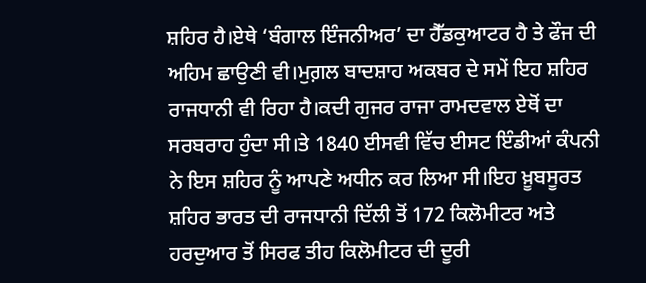ਸ਼ਹਿਰ ਹੈ।ਏਥੇ ‘ਬੰਗਾਲ ਇੰਜਨੀਅਰ’ ਦਾ ਹੈੱਡਕੁਆਟਰ ਹੈ ਤੇ ਫੌਜ ਦੀ ਅਹਿਮ ਛਾਉਣੀ ਵੀ।ਮੁਗ਼ਲ ਬਾਦਸ਼ਾਹ ਅਕਬਰ ਦੇ ਸਮੇਂ ਇਹ ਸ਼ਹਿਰ ਰਾਜਧਾਨੀ ਵੀ ਰਿਹਾ ਹੈ।ਕਦੀ ਗੁਜਰ ਰਾਜਾ ਰਾਮਦਵਾਲ ਏਥੋਂ ਦਾ ਸਰਬਰਾਹ ਹੁੰਦਾ ਸੀ।ਤੇ 1840 ਈਸਵੀ ਵਿੱਚ ਈਸਟ ਇੰਡੀਆਂ ਕੰਪਨੀ ਨੇ ਇਸ ਸ਼ਹਿਰ ਨੂੰ ਆਪਣੇ ਅਧੀਨ ਕਰ ਲਿਆ ਸੀ।ਇਹ ਖ਼ੂਬਸੂਰਤ ਸ਼ਹਿਰ ਭਾਰਤ ਦੀ ਰਾਜਧਾਨੀ ਦਿੱਲੀ ਤੋਂ 172 ਕਿਲੋਮੀਟਰ ਅਤੇ ਹਰਦੁਆਰ ਤੋਂ ਸਿਰਫ ਤੀਹ ਕਿਲੋਮੀਟਰ ਦੀ ਦੂਰੀ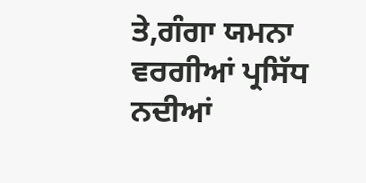ਤੇ,ਗੰਗਾ ਯਮਨਾ ਵਰਗੀਆਂ ਪ੍ਰਸਿੱਧ ਨਦੀਆਂ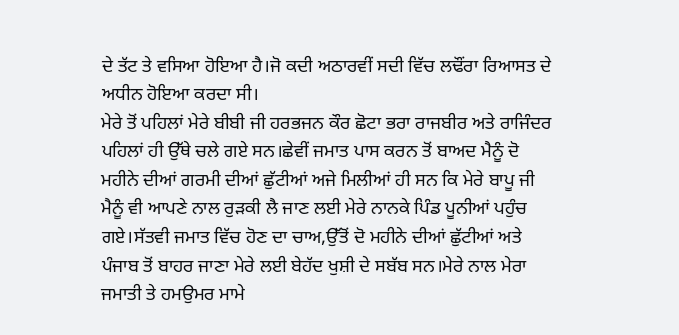ਦੇ ਤੱਟ ਤੇ ਵਸਿਆ ਹੋਇਆ ਹੈ।ਜੋ ਕਦੀ ਅਠਾਰਵੀਂ ਸਦੀ ਵਿੱਚ ਲਢੌਂਰਾ ਰਿਆਸਤ ਦੇ ਅਧੀਨ ਹੋਇਆ ਕਰਦਾ ਸੀ।
ਮੇਰੇ ਤੋਂ ਪਹਿਲਾਂ ਮੇਰੇ ਬੀਬੀ ਜੀ ਹਰਭਜਨ ਕੌਰ ਛੋਟਾ ਭਰਾ ਰਾਜਬੀਰ ਅਤੇ ਰਾਜਿੰਦਰ ਪਹਿਲਾਂ ਹੀ ਉੱਥੇ ਚਲੇ ਗਏ ਸਨ।ਛੇਵੀਂ ਜਮਾਤ ਪਾਸ ਕਰਨ ਤੋਂ ਬਾਅਦ ਮੈਨੂੰ ਦੋ ਮਹੀਨੇ ਦੀਆਂ ਗਰਮੀ ਦੀਆਂ ਛੁੱਟੀਆਂ ਅਜੇ ਮਿਲੀਆਂ ਹੀ ਸਨ ਕਿ ਮੇਰੇ ਬਾਪੂ ਜੀ ਮੈਨੂੰ ਵੀ ਆਪਣੇ ਨਾਲ ਰੁੜਕੀ ਲੈ ਜਾਣ ਲਈ ਮੇਰੇ ਨਾਨਕੇ ਪਿੰਡ ਪੂਨੀਆਂ ਪਹੁੰਚ ਗਏ।ਸੱਤਵੀ ਜਮਾਤ ਵਿੱਚ ਹੋਣ ਦਾ ਚਾਅ,ਉੱਤੋਂ ਦੋ ਮਹੀਨੇ ਦੀਆਂ ਛੁੱਟੀਆਂ ਅਤੇ ਪੰਜਾਬ ਤੋਂ ਬਾਹਰ ਜਾਣਾ ਮੇਰੇ ਲਈ ਬੇਹੱਦ ਖੁਸ਼ੀ ਦੇ ਸਬੱਬ ਸਨ।ਮੇਰੇ ਨਾਲ ਮੇਰਾ ਜਮਾਤੀ ਤੇ ਹਮਉਮਰ ਮਾਮੇ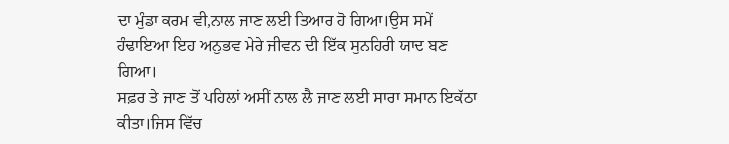ਦਾ ਮੁੰਡਾ ਕਰਮ ਵੀ,ਨਾਲ ਜਾਣ ਲਈ ਤਿਆਰ ਹੋ ਗਿਆ।ਉਸ ਸਮੇਂ ਹੰਢਾਇਆ ਇਹ ਅਨੁਭਵ ਮੇਰੇ ਜੀਵਨ ਦੀ ਇੱਕ ਸੁਨਹਿਰੀ ਯਾਦ ਬਣ ਗਿਆ।
ਸਫ਼ਰ ਤੇ ਜਾਣ ਤੋਂ ਪਹਿਲਾਂ ਅਸੀਂ ਨਾਲ ਲੈ ਜਾਣ ਲਈ ਸਾਰਾ ਸਮਾਨ ਇਕੱਠਾ ਕੀਤਾ।ਜਿਸ ਵਿੱਚ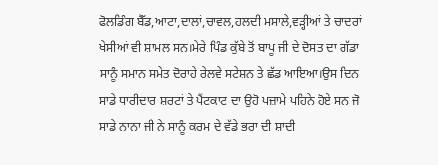ਫੋਲਡਿੰਗ ਬੈੱਡ,ਆਟਾ,ਦਾਲਾਂ,ਚਾਵਲ,ਹਲਦੀ ਮਸਾਲੇ,ਵੜ੍ਹੀਆਂ ਤੇ ਚਾਦਰਾਂ ਖੇਸੀਆਂ ਵੀ ਸ਼ਾਮਲ ਸਨ।ਮੇਰੇ ਪਿੰਡ ਕੁੱਬੇ ਤੋਂ ਬਾਪੂ ਜੀ ਦੇ ਦੋਸਤ ਦਾ ਗੱਡਾ ਸਾਨੂੰ ਸਮਾਨ ਸਮੇਤ ਦੋਰਾਹੇ ਰੇਲਵੇ ਸਟੇਸ਼ਨ ਤੇ ਛੱਡ ਆਇਆ।ਉਸ ਦਿਨ ਸਾਡੇ ਧਾਰੀਦਾਰ ਸ਼ਰਟਾਂ ਤੇ ਪੈਂਟਕਾਟ ਦਾ ਉਹੋ ਪਜ਼ਾਮੇ ਪਹਿਨੇ ਹੋਏ ਸਨ ਜੋ ਸਾਡੇ ਨਾਨਾ ਜੀ ਨੇ ਸਾਨੂੰ ਕਰਮ ਦੇ ਵੱਡੇ ਭਰਾ ਦੀ ਸ਼ਾਦੀ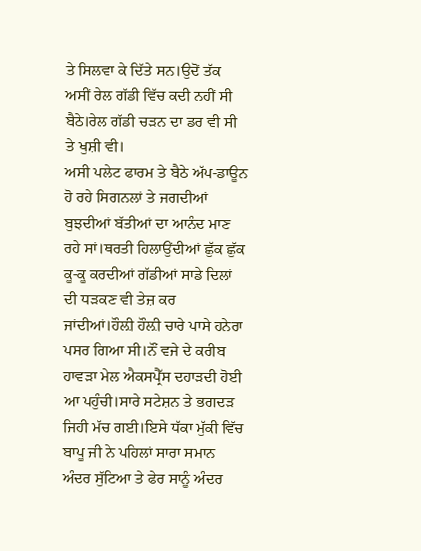ਤੇ ਸਿਲਵਾ ਕੇ ਦਿੱਤੇ ਸਨ।ਉਦੋਂ ਤੱਕ ਅਸੀਂ ਰੇਲ ਗੱਡੀ ਵਿੱਚ ਕਦੀ ਨਹੀਂ ਸੀ ਬੈਠੇ।ਰੇਲ ਗੱਡੀ ਚੜਨ ਦਾ ਡਰ ਵੀ ਸੀ ਤੇ ਖੁਸ਼ੀ ਵੀ।
ਅਸੀ ਪਲੇਟ ਫਾਰਮ ਤੇ ਬੈਠੇ ਅੱਪ-ਡਾਊਨ ਹੋ ਰਹੇ ਸਿਗਨਲਾਂ ਤੇ ਜਗਦੀਆਂ ਬੁਝਦੀਆਂ ਬੱਤੀਆਂ ਦਾ ਆਨੰਦ ਮਾਣ ਰਹੇ ਸਾਂ।ਥਰਤੀ ਹਿਲਾਉਂਦੀਆਂ ਛੁੱਕ ਛੁੱਕ ਕੂ-ਕੂ ਕਰਦੀਆਂ ਗੱਡੀਆਂ ਸਾਡੇ ਦਿਲਾਂ ਦੀ ਧੜਕਣ ਵੀ ਤੇਜ਼ ਕਰ ਜਾਂਦੀਆਂ।ਹੌਲ਼ੀ ਹੌਲ਼ੀ ਚਾਰੇ ਪਾਸੇ ਹਨੇਰਾ ਪਸਰ ਗਿਆ ਸੀ।ਨੌਂ ਵਜੇ ਦੇ ਕਰੀਬ ਹਾਵੜਾ ਮੇਲ ਐਕਸਪ੍ਰੈੱਸ ਦਹਾੜਦੀ ਹੋਈ ਆ ਪਹੁੰਚੀ।ਸਾਰੇ ਸਟੇਸ਼ਨ ਤੇ ਭਗਦੜ ਜਿਹੀ ਮੱਚ ਗਈ।ਇਸੇ ਧੱਕਾ ਮੁੱਕੀ ਵਿੱਚ ਬਾਪੂ ਜੀ ਨੇ ਪਹਿਲਾਂ ਸਾਰਾ ਸਮਾਨ ਅੰਦਰ ਸੁੱਟਿਆ ਤੇ ਫੇਰ ਸਾਨੂੰ ਅੰਦਰ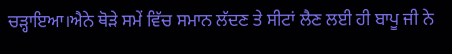ਚੜ੍ਹਾਇਆ।ਐਨੇ ਥੋੜੇ ਸਮੇਂ ਵਿੱਚ ਸਮਾਨ ਲੱਦਣ ਤੇ ਸੀਟਾਂ ਲੈਣ ਲਈ ਹੀ ਬਾਪੂ ਜੀ ਨੇ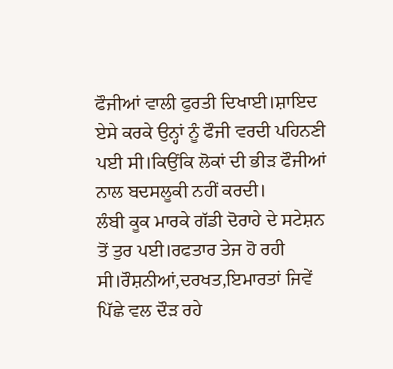ਫੌਜੀਆਂ ਵਾਲੀ ਫੁਰਤੀ ਦਿਖਾਈ।ਸ਼ਾਇਦ ਏਸੇ ਕਰਕੇ ਉਨ੍ਹਾਂ ਨੂੰ ਫੌਜੀ ਵਰਦੀ ਪਹਿਨਣੀ ਪਈ ਸੀ।ਕਿਉਂਕਿ ਲੋਕਾਂ ਦੀ ਭੀੜ ਫੌਜੀਆਂ ਨਾਲ ਬਦਸਲੂਕੀ ਨਹੀਂ ਕਰਦੀ।
ਲੰਬੀ ਕੂਕ ਮਾਰਕੇ ਗੱਡੀ ਦੋਰਾਹੇ ਦੇ ਸਟੇਸ਼ਨ ਤੋਂ ਤੁਰ ਪਈ।ਰਫਤਾਰ ਤੇਜ ਹੋ ਰਹੀ ਸੀ।ਰੌਸ਼ਨੀਆਂ,ਦਰਖਤ,ਇਮਾਰਤਾਂ ਜਿਵੇਂ ਪਿੱਛੇ ਵਲ ਦੌੜ ਰਹੇ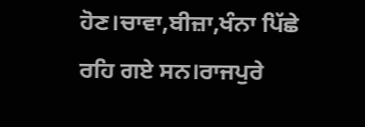ਹੋਣ।ਚਾਵਾ,ਬੀਜ਼ਾ,ਖੰਨਾ ਪਿੱਛੇ ਰਹਿ ਗਏ ਸਨ।ਰਾਜਪੁਰੇ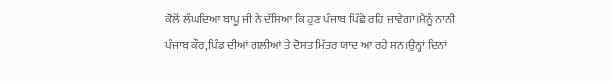ਕੋਲੋਂ ਲੰਘਦਿਆ ਬਾਪੂ ਜੀ ਨੇ ਦੱਸਿਆ ਕਿ ਹੁਣ ਪੰਜਾਬ ਪਿੱਛੇ ਰਹਿ ਜਾਵੇਗਾ।ਮੈਨੂੰ ਨਾਨੀ ਪੰਜਾਬ ਕੌਰ,ਪਿੰਡ ਦੀਆਂ ਗਲੀਆਂ ਤੇ ਦੋਸਤ ਮਿੱਤਰ ਯਾਦ ਆ ਰਹੇ ਸਨ।ਉਨ੍ਹਾਂ ਦਿਨਾਂ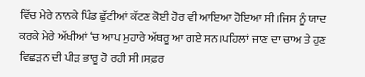ਵਿੱਚ ਮੇਰੇ ਨਾਨਕੇ ਪਿੰਡ ਛੁੱਟੀਆਂ ਕੱਟਣ ਕੋਈ ਹੋਰ ਵੀ ਆਇਆ ਹੋਇਆ ਸੀ।ਜਿਸ ਨੂੰ ਯਾਦ ਕਰਕੇ ਮੇਰੇ ਅੱਖੀਆਂ ‘ਚ ਆਪ ਮੁਹਾਰੇ ਅੱਥਰੂ ਆ ਗਏ ਸਨ।ਪਹਿਲਾਂ ਜਾਣ ਦਾ ਚਾਅ ਤੇ ਹੁਣ ਵਿਛੜਨ ਦੀ ਪੀੜ ਭਾਰੂ ਹੋ ਰਹੀ ਸੀ।ਸਫ਼ਰ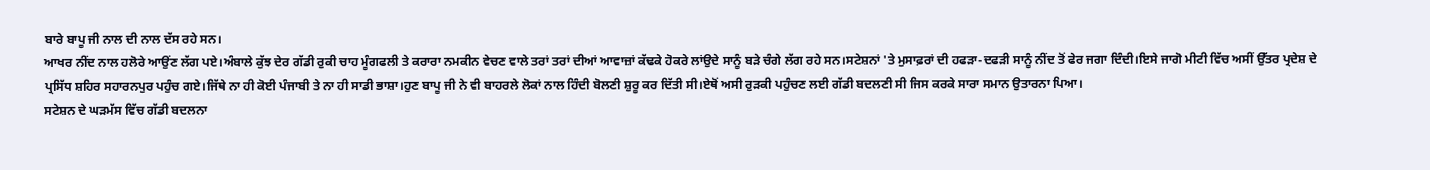ਬਾਰੇ ਬਾਪੂ ਜੀ ਨਾਲ ਦੀ ਨਾਲ ਦੱਸ ਰਹੇ ਸਨ।
ਆਖਰ ਨੀਂਦ ਨਾਲ ਹਲੋਰੇ ਆਉਂਣ ਲੱਗ ਪਏ।ਅੰਬਾਲੇ ਕੁੱਝ ਦੇਰ ਗੱਡੀ ਰੁਕੀ ਚਾਹ ਮੂੰਗਫਲੀ ਤੇ ਕਰਾਰਾ ਨਮਕੀਨ ਵੇਚਣ ਵਾਲੇ ਤਰਾਂ ਤਰਾਂ ਦੀਆਂ ਆਵਾਜ਼ਾਂ ਕੱਢਕੇ ਹੋਕਰੇ ਲਾਂਉਦੇ ਸਾਨੂੰ ਬੜੇ ਚੰਗੇ ਲੱਗ ਰਹੇ ਸਨ।ਸਟੇਸ਼ਨਾਂ 'ਤੇ ਮੁਸਾਫ਼ਰਾਂ ਦੀ ਹਫੜਾ-ਦਫੜੀ ਸਾਨੂੰ ਨੀਂਦ ਤੋਂ ਫੇਰ ਜਗਾ ਦਿੰਦੀ।ਇਸੇ ਜਾਗੋ ਮੀਟੀ ਵਿੱਚ ਅਸੀਂ ਉੱਤਰ ਪ੍ਰਦੇਸ਼ ਦੇ ਪ੍ਰਸਿੱਧ ਸ਼ਹਿਰ ਸਹਾਰਨਪੁਰ ਪਹੁੰਚ ਗਏ।ਜਿੱਥੇ ਨਾ ਹੀ ਕੋਈ ਪੰਜਾਬੀ ਤੇ ਨਾ ਹੀ ਸਾਡੀ ਭਾਸ਼ਾ।ਹੁਣ ਬਾਪੂ ਜੀ ਨੇ ਵੀ ਬਾਹਰਲੇ ਲੋਕਾਂ ਨਾਲ ਹਿੰਦੀ ਬੋਲਣੀ ਸ਼ੁਰੂ ਕਰ ਦਿੱਤੀ ਸੀ।ਏਥੋਂ ਅਸੀ ਰੁੜਕੀ ਪਹੁੰਚਣ ਲਈ ਗੱਡੀ ਬਦਲਣੀ ਸੀ ਜਿਸ ਕਰਕੇ ਸਾਰਾ ਸਮਾਨ ਉਤਾਰਨਾ ਪਿਆ।
ਸਟੇਸ਼ਨ ਦੇ ਘੜਮੱਸ ਵਿੱਚ ਗੱਡੀ ਬਦਲਨਾ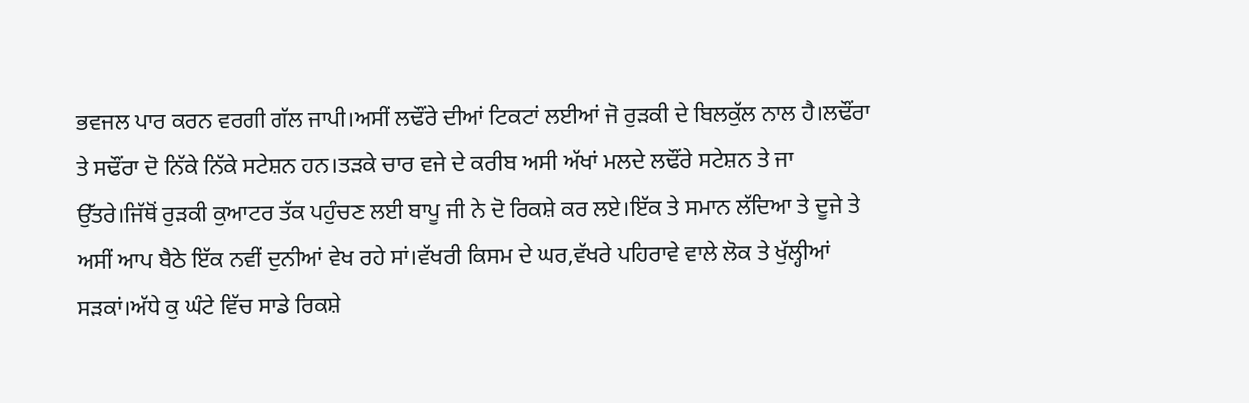ਭਵਜਲ ਪਾਰ ਕਰਨ ਵਰਗੀ ਗੱਲ ਜਾਪੀ।ਅਸੀਂ ਲਢੌਂਰੇ ਦੀਆਂ ਟਿਕਟਾਂ ਲਈਆਂ ਜੋ ਰੁੜਕੀ ਦੇ ਬਿਲਕੁੱਲ ਨਾਲ ਹੈ।ਲਢੌਂਰਾ ਤੇ ਸਢੌਂਰਾ ਦੋ ਨਿੱਕੇ ਨਿੱਕੇ ਸਟੇਸ਼ਨ ਹਨ।ਤੜਕੇ ਚਾਰ ਵਜੇ ਦੇ ਕਰੀਬ ਅਸੀ ਅੱਖਾਂ ਮਲਦੇ ਲਢੌਂਰੇ ਸਟੇਸ਼ਨ ਤੇ ਜਾ ਉੱਤਰੇ।ਜਿੱਥੋਂ ਰੁੜਕੀ ਕੁਆਟਰ ਤੱਕ ਪਹੁੰਚਣ ਲਈ ਬਾਪੂ ਜੀ ਨੇ ਦੋ ਰਿਕਸ਼ੇ ਕਰ ਲਏ।ਇੱਕ ਤੇ ਸਮਾਨ ਲੱਦਿਆ ਤੇ ਦੂਜੇ ਤੇ ਅਸੀਂ ਆਪ ਬੈਠੇ ਇੱਕ ਨਵੀਂ ਦੁਨੀਆਂ ਵੇਖ ਰਹੇ ਸਾਂ।ਵੱਖਰੀ ਕਿਸਮ ਦੇ ਘਰ,ਵੱਖਰੇ ਪਹਿਰਾਵੇ ਵਾਲੇ ਲੋਕ ਤੇ ਖੁੱਲ੍ਹੀਆਂ ਸੜਕਾਂ।ਅੱਧੇ ਕੁ ਘੰਟੇ ਵਿੱਚ ਸਾਡੇ ਰਿਕਸ਼ੇ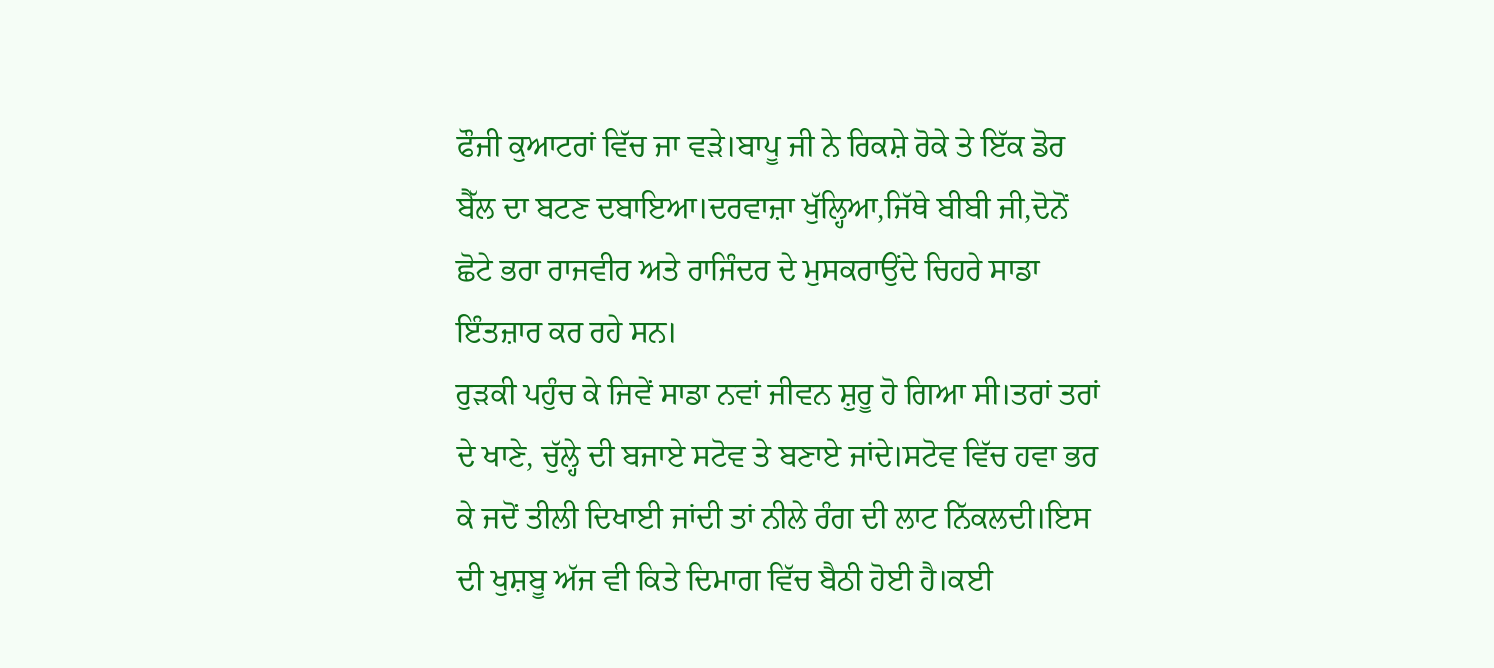ਫੌਜੀ ਕੁਆਟਰਾਂ ਵਿੱਚ ਜਾ ਵੜੇ।ਬਾਪੂ ਜੀ ਨੇ ਰਿਕਸ਼ੇ ਰੋਕੇ ਤੇ ਇੱਕ ਡੋਰ ਬੈੱਲ ਦਾ ਬਟਣ ਦਬਾਇਆ।ਦਰਵਾਜ਼ਾ ਖੁੱਲ੍ਹਿਆ,ਜਿੱਥੇ ਬੀਬੀ ਜੀ,ਦੋਨੋਂ ਛੋਟੇ ਭਰਾ ਰਾਜਵੀਰ ਅਤੇ ਰਾਜਿੰਦਰ ਦੇ ਮੁਸਕਰਾਉਂਦੇ ਚਿਹਰੇ ਸਾਡਾ ਇੰਤਜ਼ਾਰ ਕਰ ਰਹੇ ਸਨ।
ਰੁੜਕੀ ਪਹੁੰਚ ਕੇ ਜਿਵੇਂ ਸਾਡਾ ਨਵਾਂ ਜੀਵਨ ਸ਼ੁਰੂ ਹੋ ਗਿਆ ਸੀ।ਤਰਾਂ ਤਰਾਂ ਦੇ ਖਾਣੇ, ਚੁੱਲ੍ਹੇ ਦੀ ਬਜਾਏ ਸਟੋਵ ਤੇ ਬਣਾਏ ਜਾਂਦੇ।ਸਟੋਵ ਵਿੱਚ ਹਵਾ ਭਰ ਕੇ ਜਦੋਂ ਤੀਲੀ ਦਿਖਾਈ ਜਾਂਦੀ ਤਾਂ ਨੀਲੇ ਰੰਗ ਦੀ ਲਾਟ ਨਿੱਕਲਦੀ।ਇਸ ਦੀ ਖੁਸ਼ਬੂ ਅੱਜ ਵੀ ਕਿਤੇ ਦਿਮਾਗ ਵਿੱਚ ਬੈਠੀ ਹੋਈ ਹੈ।ਕਈ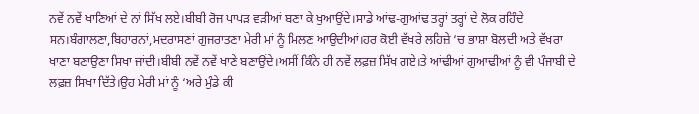ਨਵੇਂ ਨਵੇਂ ਖਾਣਿਆਂ ਦੇ ਨਾਂ ਸਿੱਖ ਲਏ।ਬੀਬੀ ਰੋਜ ਪਾਪੜ ਵੜੀਆਂ ਬਣਾ ਕੇ ਖੁਆਉਂਦੇ।ਸਾਡੇ ਆਂਢ-ਗੁਆਂਢ ਤਰ੍ਹਾਂ ਤਰ੍ਹਾਂ ਦੇ ਲੋਕ ਰਹਿੰਦੇ ਸਨ।ਬੰਗਾਲਣਾ,ਬਿਹਾਰਨਾਂ,ਮਦਰਾਸਣਾਂ ਗੁਜਰਾਤਣਾ ਮੇਰੀ ਮਾਂ ਨੂੰ ਮਿਲਣ ਆਉਦੀਆਂ।ਹਰ ਕੋਈ ਵੱਖਰੇ ਲਹਿਜ਼ੇ ‘ਚ ਭਾਸ਼ਾ ਬੋਲਦੀ ਅਤੇ ਵੱਖਰਾ ਖਾਣਾ ਬਣਾਉਣਾ ਸਿਖਾ ਜਾਂਦੀ।ਬੀਬੀ ਨਵੇਂ ਨਵੇਂ ਖਾਣੇ ਬਣਾਉਂਦੇ।ਅਸੀਂ ਕਿੰਨੇ ਹੀ ਨਵੇਂ ਲਫ਼ਜ਼ ਸਿੱਖ ਗਏ।ਤੇ ਆਂਢੀਆਂ ਗੁਆਢੀਆਂ ਨੂੰ ਵੀ ਪੰਜਾਬੀ ਦੇ ਲਫ਼ਜ਼ ਸਿਖਾ ਦਿੱਤੇ।ਉਹ ਮੇਰੀ ਮਾਂ ਨੂੰ ‘ਅਰੇ ਮੁੰਡੇ ਕੀ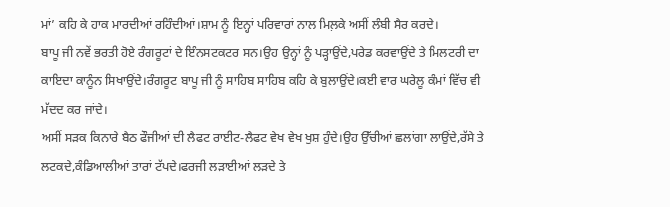ਮਾਂ’ ਕਹਿ ਕੇ ਹਾਕ ਮਾਰਦੀਆਂ ਰਹਿੰਦੀਆਂ।ਸ਼ਾਮ ਨੂੰ ਇਨ੍ਹਾਂ ਪਰਿਵਾਰਾਂ ਨਾਲ ਮਿਲ਼ਕੇ ਅਸੀਂ ਲੰਬੀ ਸੈਰ ਕਰਦੇ।
ਬਾਪੂ ਜੀ ਨਵੇਂ ਭਰਤੀ ਹੋਏ ਰੰਗਰੂਟਾਂ ਦੇ ਇੰਨਸਟਕਟਰ ਸਨ।ਉਹ ਉਨ੍ਹਾਂ ਨੂੰ ਪੜ੍ਹਾਉਂਦੇ,ਪਰੇਡ ਕਰਵਾਉਂਦੇ ਤੇ ਮਿਲਟਰੀ ਦਾ ਕਾਇਦਾ ਕਾਨੂੰਨ ਸਿਖਾਉਂਦੇ।ਰੰਗਰੂਟ ਬਾਪੂ ਜੀ ਨੂੰ ਸਾਹਿਬ ਸਾਹਿਬ ਕਹਿ ਕੇ ਬੁਲਾਉਂਦੇ।ਕਈ ਵਾਰ ਘਰੇਲੂ ਕੰਮਾਂ ਵਿੱਚ ਵੀ ਮੱਦਦ ਕਰ ਜਾਂਦੇ।
ਅਸੀਂ ਸੜਕ ਕਿਨਾਰੇ ਬੈਠ ਫੌਜੀਆਂ ਦੀ ਲੈਫਟ ਰਾਈਟ-ਲੈਫਟ ਵੇਖ ਵੇਖ ਖੁਸ਼ ਹੁੰਦੇ।ਉਹ ਉੱਚੀਆਂ ਛਲਾਂਗਾ ਲਾਉਂਦੇ,ਰੱਸੇ ਤੇ ਲਟਕਦੇ,ਕੰਡਿਆਲੀਆਂ ਤਾਰਾਂ ਟੱਪਦੇ।ਫਰਜੀ ਲੜਾਈਆਂ ਲੜਦੇ ਤੇ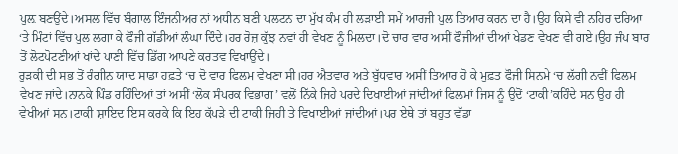ਪੁਲ਼ ਬਣਉਂਦੇ।ਅਸਲ ਵਿੱਚ ਬੰਗਾਲ ਇੰਜਨੀਅਰ ਨਾਂ ਅਧੀਨ ਬਣੀ ਪਲਟਨ ਦਾ ਮੁੱਖ ਕੰਮ ਹੀ ਲੜਾਈ ਸਮੇਂ ਆਰਜੀ ਪੁਲ ਤਿਆਰ ਕਰਨ ਦਾ ਹੈ।ਉਹ ਕਿਸੇ ਵੀ ਨਹਿਰ ਦਰਿਆ ‘ਤੇ ਮਿੰਟਾਂ ਵਿੱਚ ਪੁਲ ਲਗਾ ਕੇ ਫੌਜੀ ਗੱਡੀਆਂ ਲੰਘਾ ਦਿੰਦੇ।ਹਰ ਰੋਜ਼ ਕੁੱਝ ਨਵਾਂ ਹੀ ਵੇਖਣ ਨੂੰ ਮਿਲਦਾ।ਦੋ ਚਾਰ ਵਾਰ ਅਸੀਂ ਫੌਜੀਆਂ ਦੀਆਂ ਖੇਡਣ ਵੇਖਣ ਵੀ ਗਏ।ਉਹ ਜੰਪ ਬਾਰ ਤੋਂ ਲੋਟਪੋਟਣੀਆਂ ਖਾਂਦੇ ਪਾਣੀ ਵਿੱਚ ਡਿੱਗ ਆਪਣੇ ਕਰਤਵ ਵਿਖਾਉਂਦੇ।
ਰੁੜਕੀ ਦੀ ਸਭ ਤੋਂ ਰੰਗੀਨ ਯਾਦ ਸਾਡਾ ਹਫ਼ਤੇ ‘ਚ ਦੋ ਵਾਰ ਫਿਲਮ ਵੇਖਣਾ ਸੀ।ਹਰ ਐਤਵਾਰ ਅਤੇ ਬੁੱਧਵਾਰ ਅਸੀਂ ਤਿਆਰ ਹੋ ਕੇ ਮੁਫ਼ਤ ਫੌਜੀ ਸਿਨਮੇ ‘ਚ ਲੱਗੀ ਨਵੀਂ ਫਿਲਮ ਵੇਖਣ ਜਾਂਦੇ।ਨਾਨਕੇ ਪਿੰਡ ਰਹਿੰਦਿਆਂ ਤਾਂ ਅਸੀਂ ‘ਲੋਕ ਸੰਪਰਕ ਵਿਭਾਗ’ ਵਲੋਂ ਨਿੱਕੇ ਜਿਹੇ ਪਰਦੇ ਦਿਖਾਈਆਂ ਜਾਂਦੀਆਂ ਫਿਲਮਾਂ ਜਿਸ ਨੂੰ ਉਦੋਂ ‘ਟਾਕੀ’ਕਹਿੰਦੇ ਸਨ ਉਹ ਹੀ ਵੇਖੀਆਂ ਸਨ।ਟਾਕੀ ਸ਼ਾਇਦ ਇਸ ਕਰਕੇ ਕਿ ਇਹ ਕੱਪੜੇ ਦੀ ਟਾਕੀ ਜਿਹੀ ਤੇ ਵਿਖਾਈਆਂ ਜਾਂਦੀਆਂ।ਪਰ ਏਥੇ ਤਾਂ ਬਹੁਤ ਵੱਡਾ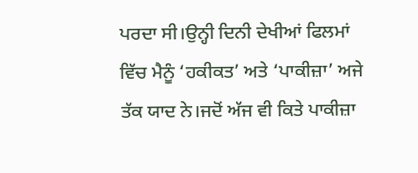ਪਰਦਾ ਸੀ।ਉਨ੍ਹੀ ਦਿਨੀ ਦੇਖੀਆਂ ਫਿਲਮਾਂ ਵਿੱਚ ਮੈਨੂੰ ‘ਹਕੀਕਤ’ ਅਤੇ ‘ਪਾਕੀਜ਼ਾ’ ਅਜੇ ਤੱਕ ਯਾਦ ਨੇ।ਜਦੋਂ ਅੱਜ ਵੀ ਕਿਤੇ ਪਾਕੀਜ਼ਾ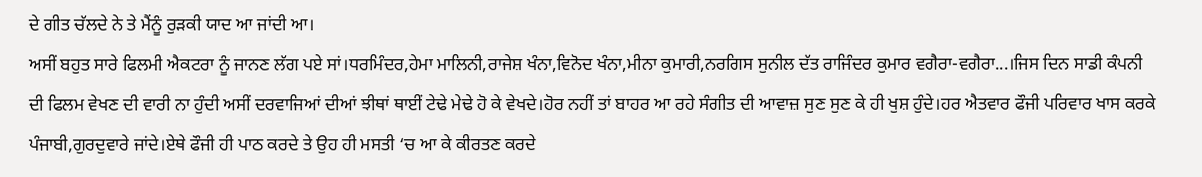ਦੇ ਗੀਤ ਚੱਲਦੇ ਨੇ ਤੇ ਮੈਂਨੂੰ ਰੁੜਕੀ ਯਾਦ ਆ ਜਾਂਦੀ ਆ।
ਅਸੀਂ ਬਹੁਤ ਸਾਰੇ ਫਿਲਮੀ ਐਕਟਰਾ ਨੂੰ ਜਾਨਣ ਲੱਗ ਪਏ ਸਾਂ।ਧਰਮਿੰਦਰ,ਹੇਮਾ ਮਾਲਿਨੀ,ਰਾਜੇਸ਼ ਖੰਨਾ,ਵਿਨੋਦ ਖੰਨਾ,ਮੀਨਾ ਕੁਮਾਰੀ,ਨਰਗਿਸ ਸੁਨੀਲ ਦੱਤ ਰਾਜਿੰਦਰ ਕੁਮਾਰ ਵਗੈਰਾ-ਵਗੈਰਾ...।ਜਿਸ ਦਿਨ ਸਾਡੀ ਕੰਪਨੀ ਦੀ ਫਿਲਮ ਵੇਖਣ ਦੀ ਵਾਰੀ ਨਾ ਹੁੰਦੀ ਅਸੀਂ ਦਰਵਾਜਿਆਂ ਦੀਆਂ ਝੀਥਾਂ ਥਾਈਂ ਟੇਢੇ ਮੇਢੇ ਹੋ ਕੇ ਵੇਖਦੇ।ਹੋਰ ਨਹੀਂ ਤਾਂ ਬਾਹਰ ਆ ਰਹੇ ਸੰਗੀਤ ਦੀ ਆਵਾਜ਼ ਸੁਣ ਸੁਣ ਕੇ ਹੀ ਖੁਸ਼ ਹੁੰਦੇ।ਹਰ ਐਤਵਾਰ ਫੌਜੀ ਪਰਿਵਾਰ ਖਾਸ ਕਰਕੇ ਪੰਜਾਬੀ,ਗੁਰਦੁਵਾਰੇ ਜਾਂਦੇ।ਏਥੇ ਫੌਜੀ ਹੀ ਪਾਠ ਕਰਦੇ ਤੇ ਉਹ ਹੀ ਮਸਤੀ ‘ਚ ਆ ਕੇ ਕੀਰਤਣ ਕਰਦੇ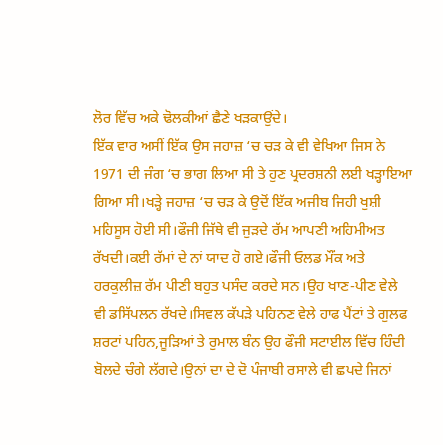ਲੋਰ ਵਿੱਚ ਅਕੇ ਢੋਲਕੀਆਂ ਛੈਣੇ ਖੜਕਾਉਂਦੇ।
ਇੱਕ ਵਾਰ ਅਸੀਂ ਇੱਕ ਉਸ ਜਹਾਜ਼ ‘ਚ ਚੜ ਕੇ ਵੀ ਵੇਖਿਆ ਜਿਸ ਨੇ 1971 ਦੀ ਜੰਗ ‘ਚ ਭਾਗ ਲਿਆ ਸੀ ਤੇ ਹੁਣ ਪ੍ਰਦਰਸ਼ਨੀ ਲਈ ਖੜ੍ਹਾਇਆ ਗਿਆ ਸੀ।ਖੜ੍ਹੇ ਜਹਾਜ਼ ‘ਚ ਚੜ ਕੇ ਉਦੋਂ ਇੱਕ ਅਜੀਬ ਜਿਹੀ ਖੁਸ਼ੀ ਮਹਿਸੂਸ ਹੋਈ ਸੀ।ਫੌਜੀ ਜਿੱਥੇ ਵੀ ਜੁੜਦੇ ਰੱਮ ਆਪਣੀ ਅਹਿਮੀਅਤ ਰੱਖਦੀ।ਕਈ ਰੱਮਾਂ ਦੇ ਨਾਂ ਯਾਦ ਹੋ ਗਏ।ਫੌਜੀ ਓਲਡ ਮੌਂਕ ਅਤੇ ਹਰਕੁਲੀਜ਼ ਰੱਮ ਪੀਣੀ ਬਹੁਤ ਪਸੰਦ ਕਰਦੇ ਸਨ।ਉਹ ਖਾਣ-ਪੀਣ ਵੇਲੇ ਵੀ ਡਸਿੱਪਲਨ ਰੱਖਦੇ।ਸਿਵਲ ਕੱਪੜੇ ਪਹਿਨਣ ਵੇਲੇ ਹਾਫ ਪੈਂਟਾਂ ਤੇ ਗੁਲਫ ਸ਼ਰਟਾਂ ਪਹਿਨ,ਜੂੜਿਆਂ ਤੇ ਰੁਮਾਲ ਬੰਨ ਉਹ ਫੌਜੀ ਸਟਾਈਲ ਵਿੱਚ ਹਿੰਦੀ ਬੋਲਦੇ ਚੰਗੇ ਲੱਗਦੇ।ਉਨਾਂ ਦਾ ਦੇ ਦੋ ਪੰਜਾਬੀ ਰਸਾਲੇ ਵੀ ਛਪਦੇ ਜਿਨਾਂ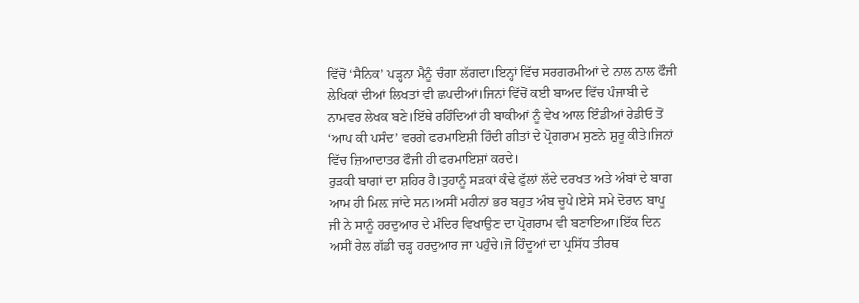ਵਿੱਚੋਂ ‘ਸੈਨਿਕ’ ਪੜ੍ਹਨਾ ਮੈਨੂੰ ਚੰਗਾ ਲੱਗਦਾ।ਇਨ੍ਹਾਂ ਵਿੱਚ ਸਰਗਰਮੀਆਂ ਦੇ ਨਾਲ ਨਾਲ ਫੌਜੀ ਲੇਖਿਕਾਂ ਦੀਆਂ ਲਿਖਤਾਂ ਵੀ ਛਪਦੀਆਂ।ਜਿਨਾਂ ਵਿੱਚੋਂ ਕਈ ਬਾਅਦ ਵਿੱਚ ਪੰਜਾਬੀ ਦੇ ਨਾਮਵਰ ਲੇਖਕ ਬਣੇ।ਇੱਥੇ ਰਹਿੰਦਿਆਂ ਹੀ ਬਾਕੀਆਂ ਨੂੰ ਵੇਖ ਆਲ ਇੰਡੀਆਂ ਰੇਡੀਓ ਤੋਂ ‘ਆਪ ਕੀ ਪਸੰਦ’ ਵਰਗੇ ਫਰਮਾਇਸ਼ੀ ਹਿੰਦੀ ਗੀਤਾਂ ਦੇ ਪ੍ਰੋਗਰਾਮ ਸੁਣਨੇ ਸ਼ੁਰੂ ਕੀਤੇ।ਜਿਨਾਂ ਵਿੱਚ ਜ਼ਿਆਦਾਤਰ ਫੌਜੀ ਹੀ ਫਰਮਾਇਸ਼ਾਂ ਕਰਦੇ।
ਰੁੜਕੀ ਬਾਗਾਂ ਦਾ ਸ਼ਹਿਰ ਹੈ।ਤੁਹਾਨੂੰ ਸੜਕਾਂ ਕੰਢੇ ਫੁੱਲਾਂ ਲੱਦੇ ਦਰਖਤ ਅਤੇ ਅੰਬਾਂ ਦੇ ਬਾਗ ਆਮ ਹੀ ਮਿਲ਼ ਜਾਂਦੇ ਸਨ।ਅਸੀਂ ਮਹੀਨਾਂ ਭਰ ਬਹੁਤ ਅੰਬ ਚੂਪੇ।ਏਸੇ ਸਮੇ ਦੋਰਾਨ ਬਾਪੂ ਜੀ ਨੇ ਸਾਨੂੰ ਹਰਦੁਆਰ ਦੇ ਮੰਦਿਰ ਵਿਖਾਉਣ ਦਾ ਪ੍ਰੋਗਰਾਮ ਵੀ ਬਣਾਇਆ।ਇੱਕ ਦਿਨ ਅਸੀਂ ਰੇਲ ਗੱਡੀ ਚੜ੍ਹ ਹਰਦੁਆਰ ਜਾ ਪਹੁੰਚੇ।ਜੋ ਹਿੰਦੂਆਂ ਦਾ ਪ੍ਰਸਿੱਧ ਤੀਰਥ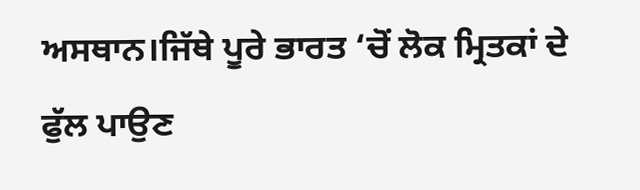ਅਸਥਾਨ।ਜਿੱਥੇ ਪੂਰੇ ਭਾਰਤ ‘ਚੋਂ ਲੋਕ ਮ੍ਰਿਤਕਾਂ ਦੇ ਫੁੱਲ ਪਾਉਣ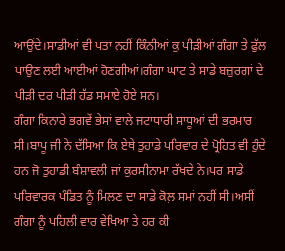ਆਉਂਦੇ।ਸਾਡੀਆਂ ਵੀ ਪਤਾ ਨਹੀਂ ਕਿੰਨੀਆਂ ਕੁ ਪੀੜੀਆਂ ਗੰਗਾ ਤੇ ਫੁੱਲ ਪਾਉਣ ਲਈ ਆਈਆਂ ਹੋਣਗੀਆਂ।ਗੰਗਾ ਘਾਟ ਤੇ ਸਾਡੇ ਬਜ਼ੁਰਗਾਂ ਦੇ ਪੀੜੀ ਦਰ ਪੀੜੀ ਹੱਡ ਸਮਾਏ ਹੋਏ ਸਨ।
ਗੰਗਾ ਕਿਨਾਰੇ ਭਗਵੇਂ ਭੇਸਾਂ ਵਾਲੇ ਜਟਾਧਾਰੀ ਸਾਧੂਆਂ ਦੀ ਭਰਮਾਰ ਸੀ।ਬਾਪੂ ਜੀ ਨੇ ਦੱਸਿਆ ਕਿ ਏਥੇ ਤੁਹਾਡੇ ਪਰਿਵਾਰ ਦੇ ਪ੍ਰੋਹਿਤ ਵੀ ਹੁੰਦੇ ਹਨ ਜੋ ਤੁਹਾਡੀ ਬੰਸ਼ਾਵਲੀ ਜਾਂ ਕੁਰਸੀਨਾਮਾ ਰੱਖਦੇ ਨੇ।ਪਰ ਸਾਡੇ ਪਰਿਵਾਰਕ ਪੰਡਿਤ ਨੂੰ ਮਿਲਣ ਦਾ ਸਾਡੇ ਕੋਲ਼ ਸਮਾਂ ਨਹੀਂ ਸੀ।ਅਸੀਂ ਗੰਗਾ ਨੂੰ ਪਹਿਲੀ ਵਾਰ ਵੇਖਿਆ ਤੇ ਹਰ ਕੀ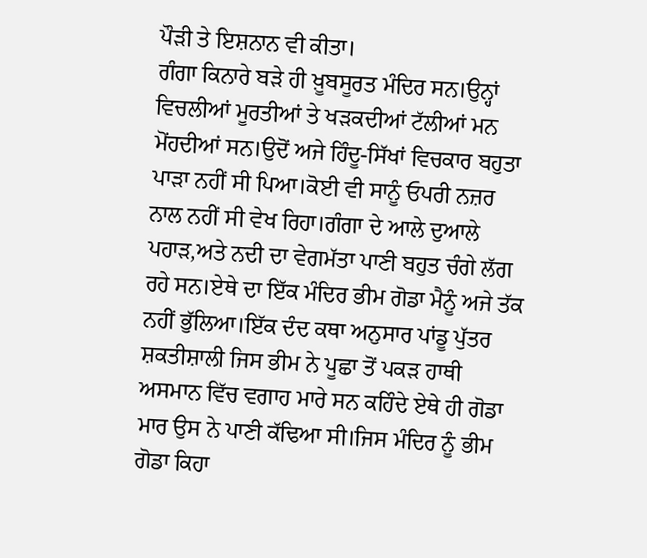ਪੌੜੀ ਤੇ ਇਸ਼ਨਾਨ ਵੀ ਕੀਤਾ।
ਗੰਗਾ ਕਿਨਾਰੇ ਬੜੇ ਹੀ ਖ਼ੂਬਸੂਰਤ ਮੰਦਿਰ ਸਨ।ਉਨ੍ਹਾਂ ਵਿਚਲੀਆਂ ਮੂਰਤੀਆਂ ਤੇ ਖੜਕਦੀਆਂ ਟੱਲੀਆਂ ਮਨ ਮੋਂਹਦੀਆਂ ਸਨ।ਉਦੋਂ ਅਜੇ ਹਿੰਦੂ-ਸਿੱਖਾਂ ਵਿਚਕਾਰ ਬਹੁਤਾ ਪਾੜਾ ਨਹੀਂ ਸੀ ਪਿਆ।ਕੋਈ ਵੀ ਸਾਨੂੰ ਓਪਰੀ ਨਜ਼ਰ ਨਾਲ ਨਹੀਂ ਸੀ ਵੇਖ ਰਿਹਾ।ਗੰਗਾ ਦੇ ਆਲੇ ਦੁਆਲੇ ਪਹਾੜ,ਅਤੇ ਨਦੀ ਦਾ ਵੇਗਮੱਤਾ ਪਾਣੀ ਬਹੁਤ ਚੰਗੇ ਲੱਗ ਰਹੇ ਸਨ।ਏਥੇ ਦਾ ਇੱਕ ਮੰਦਿਰ ਭੀਮ ਗੋਡਾ ਮੈਨੂੰ ਅਜੇ ਤੱਕ ਨਹੀਂ ਭੁੱਲਿਆ।ਇੱਕ ਦੰਦ ਕਥਾ ਅਨੁਸਾਰ ਪਾਂਡੂ ਪੁੱਤਰ ਸ਼ਕਤੀਸ਼ਾਲੀ ਜਿਸ ਭੀਮ ਨੇ ਪੂਛਾ ਤੋਂ ਪਕੜ ਹਾਥੀ ਅਸਮਾਨ ਵਿੱਚ ਵਗਾਹ ਮਾਰੇ ਸਨ ਕਹਿੰਦੇ ਏਥੇ ਹੀ ਗੋਡਾ ਮਾਰ ਉਸ ਨੇ ਪਾਣੀ ਕੱਢਿਆ ਸੀ।ਜਿਸ ਮੰਦਿਰ ਨੂੰ ਭੀਮ ਗੋਡਾ ਕਿਹਾ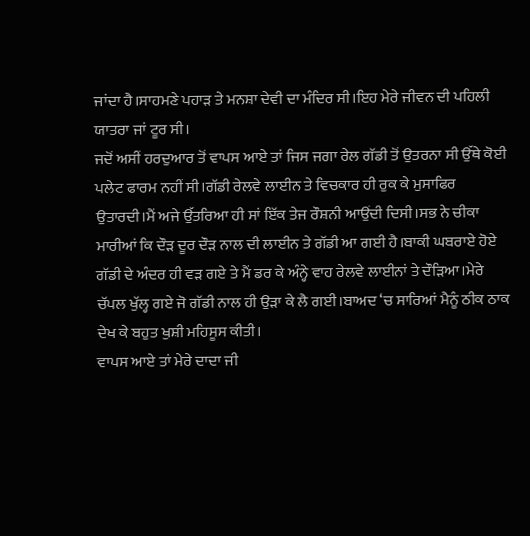ਜਾਂਦਾ ਹੈ।ਸਾਹਮਣੇ ਪਹਾੜ ਤੇ ਮਨਸ਼ਾ ਦੇਵੀ ਦਾ ਮੰਦਿਰ ਸੀ।ਇਹ ਮੇਰੇ ਜੀਵਨ ਦੀ ਪਹਿਲੀ ਯਾਤਰਾ ਜਾਂ ਟੂਰ ਸੀ।
ਜਦੋਂ ਅਸੀਂ ਹਰਦੁਆਰ ਤੋਂ ਵਾਪਸ ਆਏ ਤਾਂ ਜਿਸ ਜਗਾ ਰੇਲ ਗੱਡੀ ਤੋਂ ਉਤਰਨਾ ਸੀ ਉੱਥੇ ਕੋਈ ਪਲੇਟ ਫਾਰਮ ਨਹੀਂ ਸੀ।ਗੱਡੀ ਰੇਲਵੇ ਲਾਈਨ ਤੇ ਵਿਚਕਾਰ ਹੀ ਰੁਕ ਕੇ ਮੁਸਾਫਿਰ ਉਤਾਰਦੀ।ਮੈਂ ਅਜੇ ਉੱਤਰਿਆ ਹੀ ਸਾਂ ਇੱਕ ਤੇਜ ਰੌਸ਼ਨੀ ਆਉਂਦੀ ਦਿਸੀ।ਸਭ ਨੇ ਚੀਕਾ ਮਾਰੀਆਂ ਕਿ ਦੌੜ ਦੂਰ ਦੌੜ ਨਾਲ ਦੀ ਲਾਈਨ ਤੇ ਗੱਡੀ ਆ ਗਈ ਹੈ।ਬਾਕੀ ਘਬਰਾਏ ਹੋਏ ਗੱਡੀ ਦੇ ਅੰਦਰ ਹੀ ਵੜ ਗਏ ਤੇ ਮੈਂ ਡਰ ਕੇ ਅੰਨ੍ਹੇ ਵਾਹ ਰੇਲਵੇ ਲਾਈਨਾਂ ਤੇ ਦੌੜਿਆ।ਮੇਰੇ ਚੱਪਲ ਖੁੱਲ੍ਹ ਗਏ ਜੋ ਗੱਡੀ ਨਾਲ ਹੀ ਉੜਾ ਕੇ ਲੈ ਗਈ।ਬਾਅਦ ‘ਚ ਸਾਰਿਆਂ ਮੈਨੂੰ ਠੀਕ ਠਾਕ ਦੇਖ ਕੇ ਬਹੁਤ ਖੁਸ਼ੀ ਮਹਿਸੂਸ ਕੀਤੀ।
ਵਾਪਸ ਆਏ ਤਾਂ ਮੇਰੇ ਦਾਦਾ ਜੀ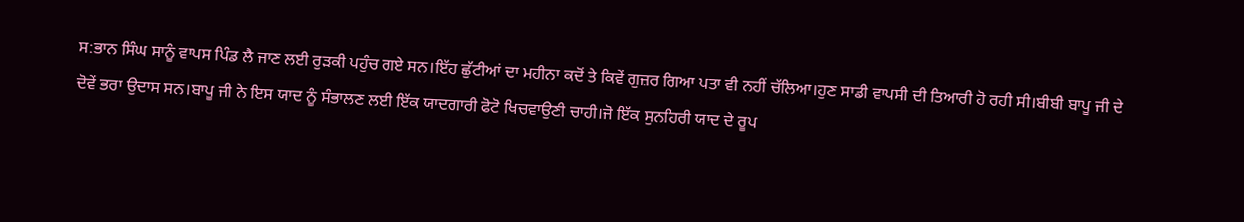ਸ:ਭਾਨ ਸਿੰਘ ਸਾਨੂੰ ਵਾਪਸ ਪਿੰਡ ਲੈ ਜਾਣ ਲਈ ਰੁੜਕੀ ਪਹੁੰਚ ਗਏ ਸਨ।ਇੱਹ ਛੁੱਟੀਆਂ ਦਾ ਮਹੀਨਾ ਕਦੋਂ ਤੇ ਕਿਵੇਂ ਗੁਜ਼ਰ ਗਿਆ ਪਤਾ ਵੀ ਨਹੀਂ ਚੱਲਿਆ।ਹੁਣ ਸਾਡੀ ਵਾਪਸੀ ਦੀ ਤਿਆਰੀ ਹੋ ਰਹੀ ਸੀ।ਬੀਬੀ ਬਾਪੂ ਜੀ ਦੇ ਦੋਵੇਂ ਭਰਾ ਉਦਾਸ ਸਨ।ਬਾਪੂ ਜੀ ਨੇ ਇਸ ਯਾਦ ਨੂੰ ਸੰਭਾਲਣ ਲਈ ਇੱਕ ਯਾਦਗਾਰੀ ਫੋਟੋ ਖਿਚਵਾਉਣੀ ਚਾਹੀ।ਜੋ ਇੱਕ ਸੁਨਹਿਰੀ ਯਾਦ ਦੇ ਰੂਪ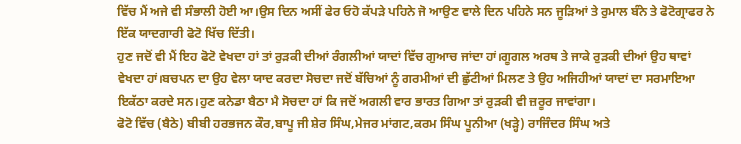ਵਿੱਚ ਮੈਂ ਅਜੇ ਵੀ ਸੰਭਾਲੀ ਹੋਈ ਆ।ਉਸ ਦਿਨ ਅਸੀਂ ਫੇਰ ਓਹੋ ਕੱਪੜੇ ਪਹਿਨੇ ਜੋ ਆਉਣ ਵਾਲੇ ਦਿਨ ਪਹਿਨੇ ਸਨ ਜੂੜਿਆਂ ਤੇ ਰੁਮਾਲ ਬੰਨੇ ਤੇ ਫੋਟੋਗ੍ਰਾਫਰ ਨੇ ਇੱਕ ਯਾਦਗਾਰੀ ਫੋਟੋ ਖਿੱਚ ਦਿੱਤੀ।
ਹੁਣ ਜਦੋਂ ਵੀ ਮੈਂ ਇਹ ਫੋਟੋ ਵੇਖਦਾ ਹਾਂ ਤਾਂ ਰੁੜਕੀ ਦੀਆਂ ਰੰਗਲੀਆਂ ਯਾਦਾਂ ਵਿੱਚ ਗੁਆਚ ਜਾਂਦਾ ਹਾਂ।ਗੂਗਲ ਅਰਥ ਤੇ ਜਾਕੇ ਰੁੜਕੀ ਦੀਆਂ ਉਹ ਥਾਵਾਂ ਵੇਖਦਾ ਹਾਂ।ਬਚਪਨ ਦਾ ਉਹ ਵੇਲਾ ਯਾਦ ਕਰਦਾ ਸੋਚਦਾ ਜਦੋਂ ਬੱਚਿਆਂ ਨੂੰ ਗਰਮੀਆਂ ਦੀ ਛੁੱਟੀਆਂ ਮਿਲਣ ਤੇ ਉਹ ਅਜਿਹੀਆਂ ਯਾਦਾਂ ਦਾ ਸਰਮਾਇਆ ਇਕੱਠਾ ਕਰਦੇ ਸਨ।ਹੁਣ ਕਨੇਡਾ ਬੈਠਾ ਮੈ ਸੋਚਦਾ ਹਾਂ ਕਿ ਜਦੋਂ ਅਗਲੀ ਵਾਰ ਭਾਰਤ ਗਿਆ ਤਾਂ ਰੁੜਕੀ ਵੀ ਜ਼ਰੂਰ ਜਾਵਾਂਗਾ।
ਫੋਟੋ ਵਿੱਚ (ਬੈਠੇ) ਬੀਬੀ ਹਰਭਜਨ ਕੌਰ,ਬਾਪੂ ਜੀ ਸ਼ੇਰ ਸਿੰਘ,ਮੇਜਰ ਮਾਂਗਟ,ਕਰਮ ਸਿੰਘ ਪੂਨੀਆ (ਖੜ੍ਹੇ) ਰਾਜਿੰਦਰ ਸਿੰਘ ਅਤੇ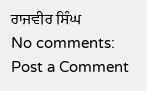ਰਾਜਵੀਰ ਸਿੰਘ
No comments:
Post a Comment